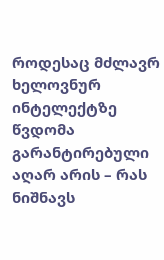როდესაც მძლავრ ხელოვნურ ინტელექტზე წვდომა გარანტირებული აღარ არის – რას ნიშნავს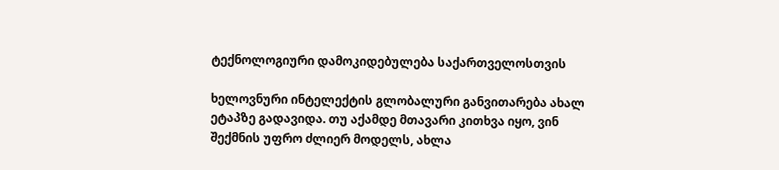ტექნოლოგიური დამოკიდებულება საქართველოსთვის

ხელოვნური ინტელექტის გლობალური განვითარება ახალ ეტაპზე გადავიდა. თუ აქამდე მთავარი კითხვა იყო, ვინ შექმნის უფრო ძლიერ მოდელს, ახლა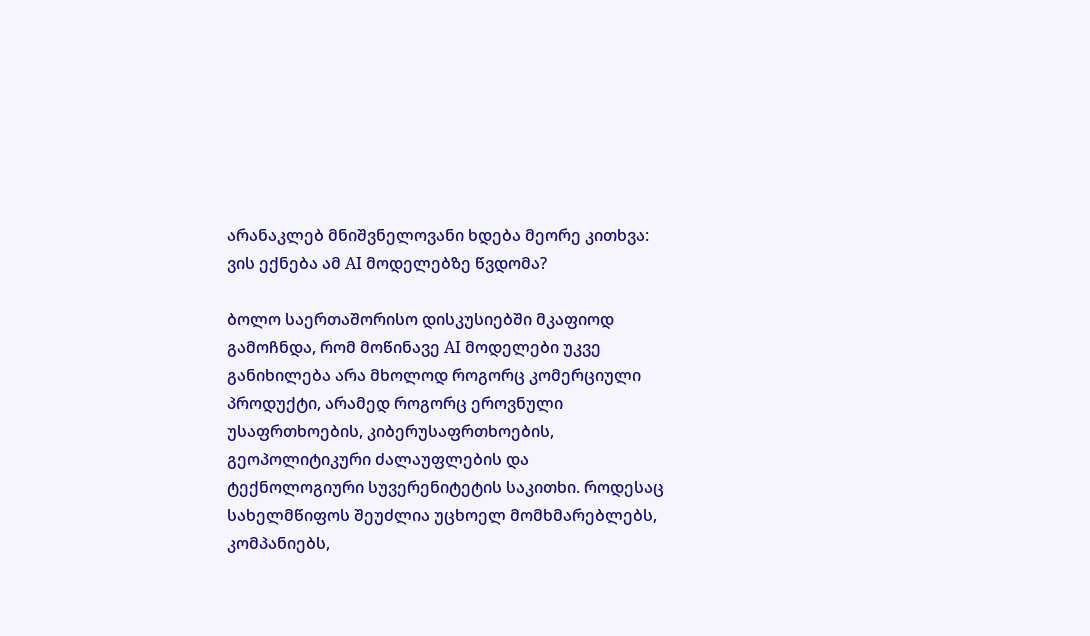არანაკლებ მნიშვნელოვანი ხდება მეორე კითხვა: ვის ექნება ამ AI მოდელებზე წვდომა?

ბოლო საერთაშორისო დისკუსიებში მკაფიოდ გამოჩნდა, რომ მოწინავე AI მოდელები უკვე განიხილება არა მხოლოდ როგორც კომერციული პროდუქტი, არამედ როგორც ეროვნული უსაფრთხოების, კიბერუსაფრთხოების, გეოპოლიტიკური ძალაუფლების და ტექნოლოგიური სუვერენიტეტის საკითხი. როდესაც სახელმწიფოს შეუძლია უცხოელ მომხმარებლებს, კომპანიებს,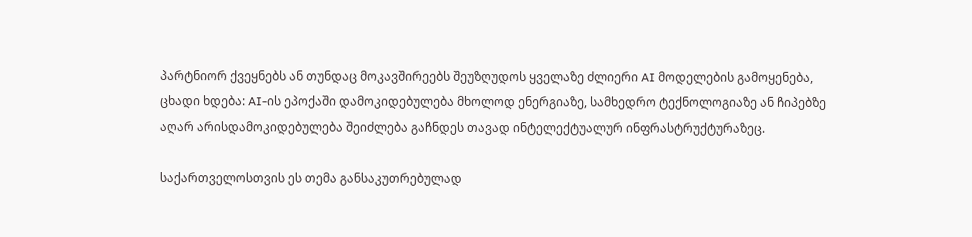პარტნიორ ქვეყნებს ან თუნდაც მოკავშირეებს შეუზღუდოს ყველაზე ძლიერი AI მოდელების გამოყენება, ცხადი ხდება: AI-ის ეპოქაში დამოკიდებულება მხოლოდ ენერგიაზე, სამხედრო ტექნოლოგიაზე ან ჩიპებზე აღარ არისდამოკიდებულება შეიძლება გაჩნდეს თავად ინტელექტუალურ ინფრასტრუქტურაზეც.

საქართველოსთვის ეს თემა განსაკუთრებულად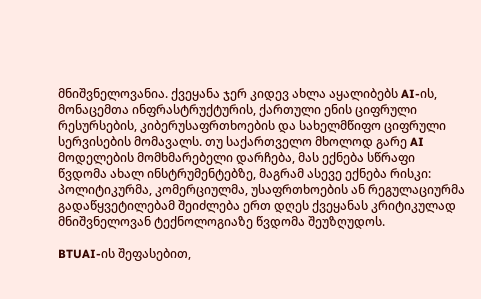მნიშვნელოვანია. ქვეყანა ჯერ კიდევ ახლა აყალიბებს AI-ის, მონაცემთა ინფრასტრუქტურის, ქართული ენის ციფრული რესურსების, კიბერუსაფრთხოების და სახელმწიფო ციფრული სერვისების მომავალს. თუ საქართველო მხოლოდ გარე AI მოდელების მომხმარებელი დარჩება, მას ექნება სწრაფი წვდომა ახალ ინსტრუმენტებზე, მაგრამ ასევე ექნება რისკი: პოლიტიკურმა, კომერციულმა, უსაფრთხოების ან რეგულაციურმა გადაწყვეტილებამ შეიძლება ერთ დღეს ქვეყანას კრიტიკულად მნიშვნელოვან ტექნოლოგიაზე წვდომა შეუზღუდოს.

BTUAI-ის შეფასებით,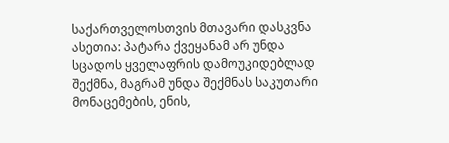საქართველოსთვის მთავარი დასკვნა ასეთია: პატარა ქვეყანამ არ უნდა სცადოს ყველაფრის დამოუკიდებლად შექმნა, მაგრამ უნდა შექმნას საკუთარი მონაცემების, ენის,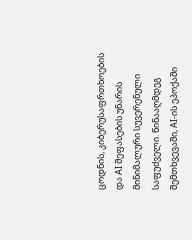ცოდნის, კიბერუსაფრთხოების და AI შეფასების უნარის მინიმალური სუვერენული საფუძველი. წინააღმდეგ შემთხვევაში, AI-ის ეპოქაში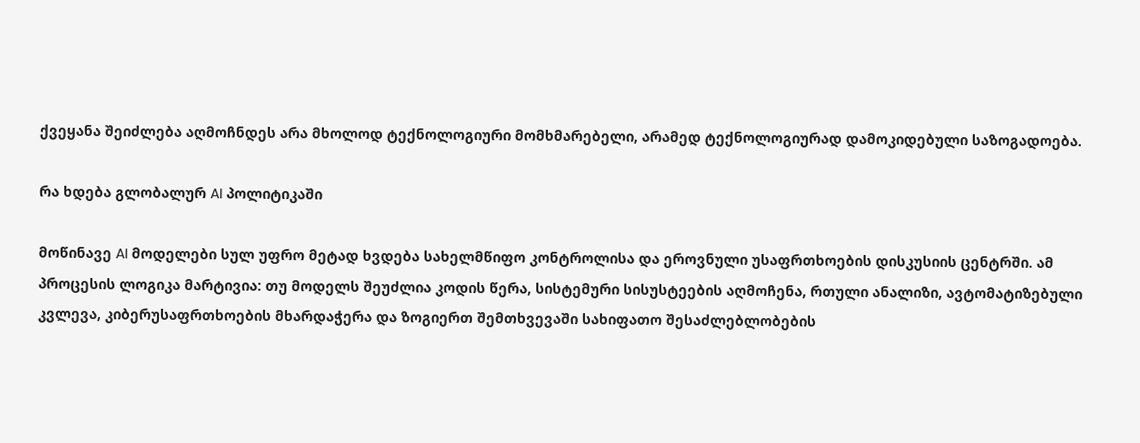ქვეყანა შეიძლება აღმოჩნდეს არა მხოლოდ ტექნოლოგიური მომხმარებელი, არამედ ტექნოლოგიურად დამოკიდებული საზოგადოება.

რა ხდება გლობალურ AI პოლიტიკაში

მოწინავე AI მოდელები სულ უფრო მეტად ხვდება სახელმწიფო კონტროლისა და ეროვნული უსაფრთხოების დისკუსიის ცენტრში. ამ პროცესის ლოგიკა მარტივია: თუ მოდელს შეუძლია კოდის წერა, სისტემური სისუსტეების აღმოჩენა, რთული ანალიზი, ავტომატიზებული კვლევა, კიბერუსაფრთხოების მხარდაჭერა და ზოგიერთ შემთხვევაში სახიფათო შესაძლებლობების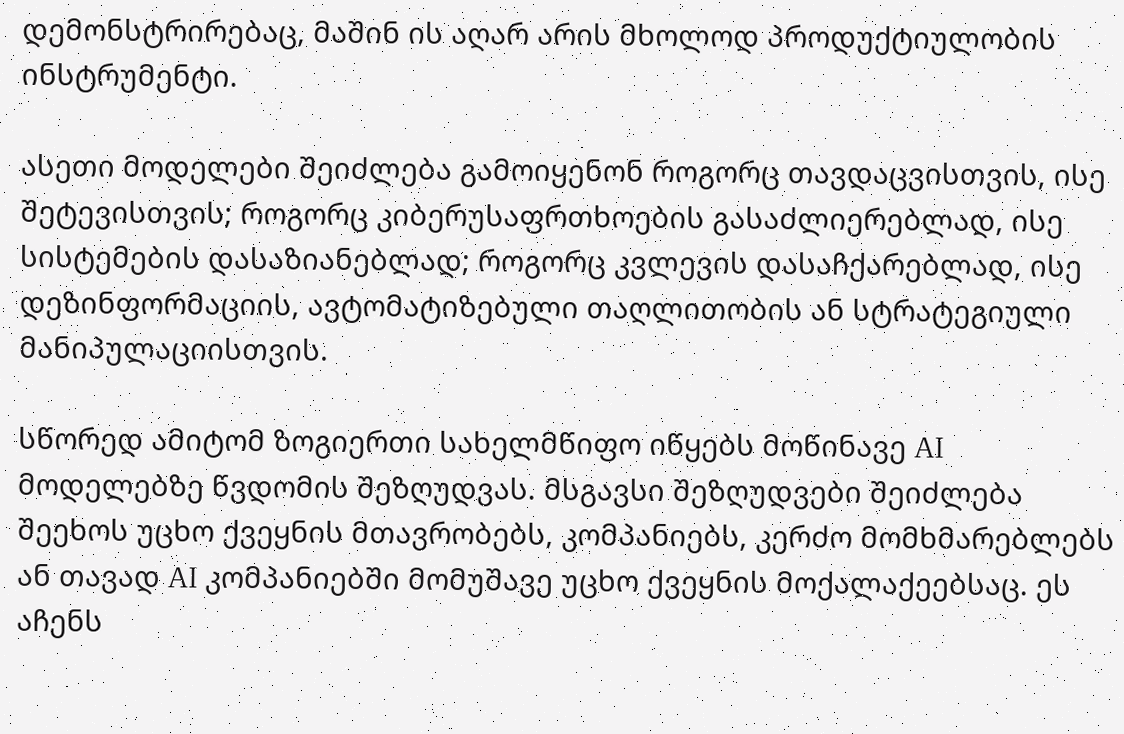დემონსტრირებაც, მაშინ ის აღარ არის მხოლოდ პროდუქტიულობის ინსტრუმენტი.

ასეთი მოდელები შეიძლება გამოიყენონ როგორც თავდაცვისთვის, ისე შეტევისთვის; როგორც კიბერუსაფრთხოების გასაძლიერებლად, ისე სისტემების დასაზიანებლად; როგორც კვლევის დასაჩქარებლად, ისე დეზინფორმაციის, ავტომატიზებული თაღლითობის ან სტრატეგიული მანიპულაციისთვის.

სწორედ ამიტომ ზოგიერთი სახელმწიფო იწყებს მოწინავე AI მოდელებზე წვდომის შეზღუდვას. მსგავსი შეზღუდვები შეიძლება შეეხოს უცხო ქვეყნის მთავრობებს, კომპანიებს, კერძო მომხმარებლებს ან თავად AI კომპანიებში მომუშავე უცხო ქვეყნის მოქალაქეებსაც. ეს აჩენს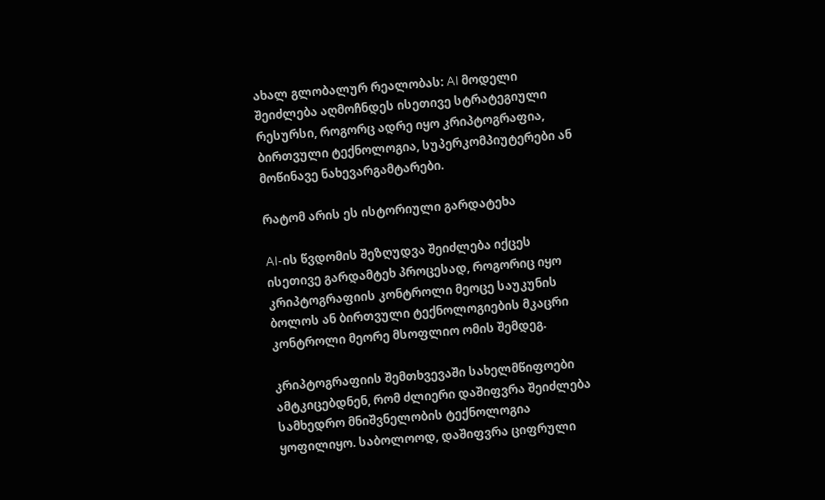ახალ გლობალურ რეალობას: AI მოდელი შეიძლება აღმოჩნდეს ისეთივე სტრატეგიული რესურსი, როგორც ადრე იყო კრიპტოგრაფია, ბირთვული ტექნოლოგია, სუპერკომპიუტერები ან მოწინავე ნახევარგამტარები.

რატომ არის ეს ისტორიული გარდატეხა

AI-ის წვდომის შეზღუდვა შეიძლება იქცეს ისეთივე გარდამტეხ პროცესად, როგორიც იყო კრიპტოგრაფიის კონტროლი მეოცე საუკუნის ბოლოს ან ბირთვული ტექნოლოგიების მკაცრი კონტროლი მეორე მსოფლიო ომის შემდეგ.

კრიპტოგრაფიის შემთხვევაში სახელმწიფოები ამტკიცებდნენ, რომ ძლიერი დაშიფვრა შეიძლება სამხედრო მნიშვნელობის ტექნოლოგია ყოფილიყო. საბოლოოდ, დაშიფვრა ციფრული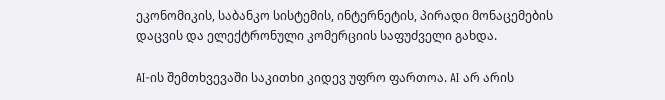ეკონომიკის, საბანკო სისტემის, ინტერნეტის, პირადი მონაცემების დაცვის და ელექტრონული კომერციის საფუძველი გახდა.

AI-ის შემთხვევაში საკითხი კიდევ უფრო ფართოა. AI არ არის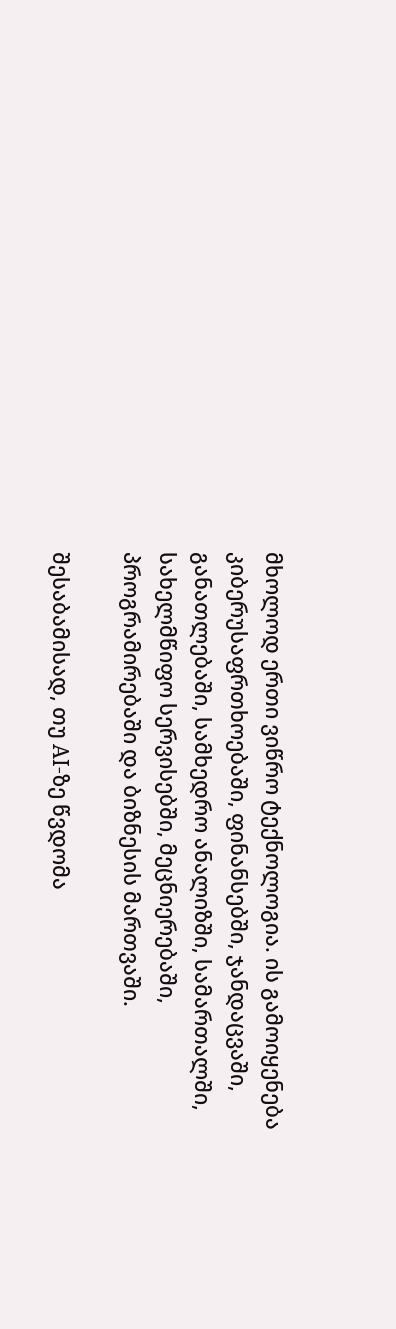მხოლოდ ერთი ვიწრო ტექნოლოგია. ის გამოიყენება კიბერუსაფრთხოებაში, ფინანსებში, ჯანდაცვაში, განათლებაში, სამხედრო ანალიზში, სამართალში, სახელმწიფო სერვისებში, მეცნიერებაში, პროგრამირებაში და ბიზნესის მართვაში.

შესაბამისად, თუ AI-ზე წვდომა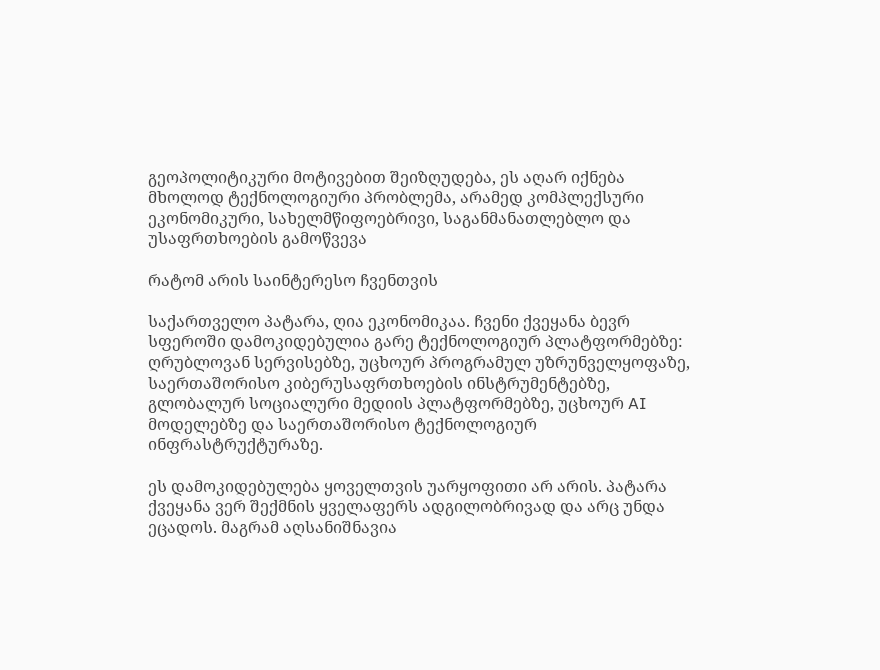გეოპოლიტიკური მოტივებით შეიზღუდება, ეს აღარ იქნება მხოლოდ ტექნოლოგიური პრობლემა, არამედ კომპლექსური ეკონომიკური, სახელმწიფოებრივი, საგანმანათლებლო და უსაფრთხოების გამოწვევა

რატომ არის საინტერესო ჩვენთვის

საქართველო პატარა, ღია ეკონომიკაა. ჩვენი ქვეყანა ბევრ სფეროში დამოკიდებულია გარე ტექნოლოგიურ პლატფორმებზე: ღრუბლოვან სერვისებზე, უცხოურ პროგრამულ უზრუნველყოფაზე, საერთაშორისო კიბერუსაფრთხოების ინსტრუმენტებზე, გლობალურ სოციალური მედიის პლატფორმებზე, უცხოურ AI მოდელებზე და საერთაშორისო ტექნოლოგიურ ინფრასტრუქტურაზე.

ეს დამოკიდებულება ყოველთვის უარყოფითი არ არის. პატარა ქვეყანა ვერ შექმნის ყველაფერს ადგილობრივად და არც უნდა ეცადოს. მაგრამ აღსანიშნავია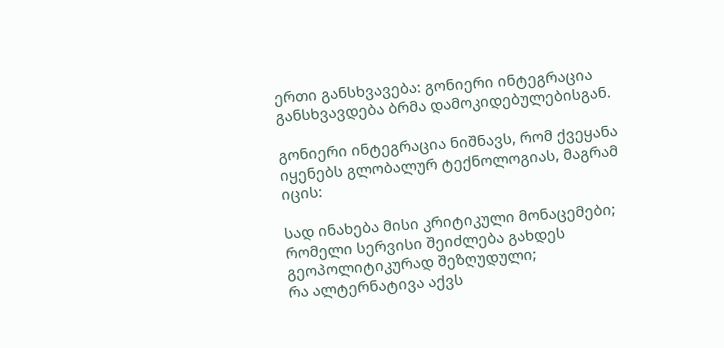ერთი განსხვავება: გონიერი ინტეგრაცია განსხვავდება ბრმა დამოკიდებულებისგან.

გონიერი ინტეგრაცია ნიშნავს, რომ ქვეყანა იყენებს გლობალურ ტექნოლოგიას, მაგრამ იცის:

სად ინახება მისი კრიტიკული მონაცემები;
რომელი სერვისი შეიძლება გახდეს გეოპოლიტიკურად შეზღუდული;
რა ალტერნატივა აქვს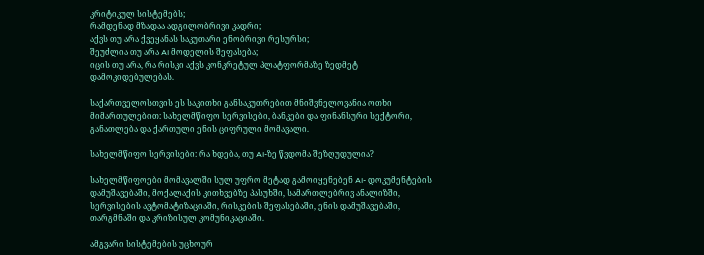კრიტიკულ სისტემებს;
რამდენად მზადაა ადგილობრივი კადრი;
აქვს თუ არა ქვეყანას საკუთარი ენობრივი რესურსი;
შეუძლია თუ არა AI მოდელის შეფასება;
იცის თუ არა, რა რისკი აქვს კონკრეტულ პლატფორმაზე ზედმეტ დამოკიდებულებას.

საქართველოსთვის ეს საკითხი განსაკუთრებით მნიშვნელოვანია ოთხი მიმართულებით: სახელმწიფო სერვისები, ბანკები და ფინანსური სექტორი, განათლება და ქართული ენის ციფრული მომავალი.

სახელმწიფო სერვისები: რა ხდება, თუ AI-ზე წვდომა შეზღუდულია?

სახელმწიფოები მომავალში სულ უფრო მეტად გამოიყენებენ AI- დოკუმენტების დამუშავებაში, მოქალაქის კითხვებზე პასუხში, სამართლებრივ ანალიზში, სერვისების ავტომატიზაციაში, რისკების შეფასებაში, ენის დამუშავებაში, თარგმნაში და კრიზისულ კომუნიკაციაში.

ამგვარი სისტემების უცხოურ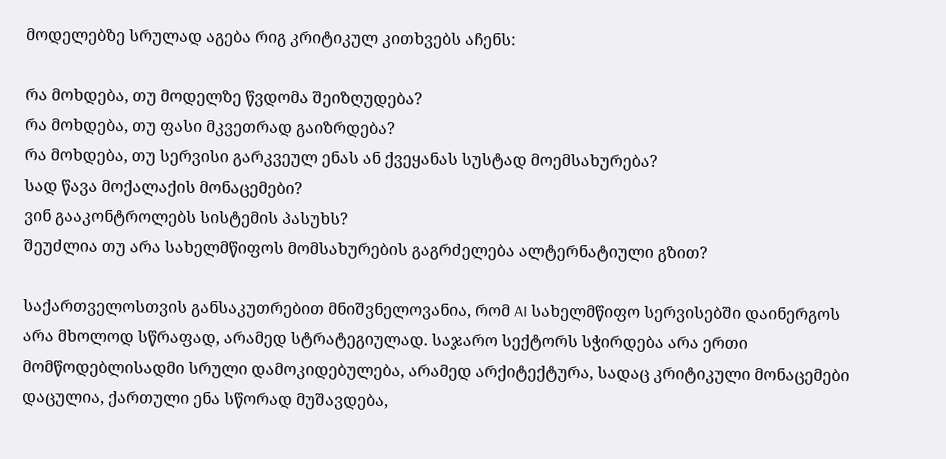მოდელებზე სრულად აგება რიგ კრიტიკულ კითხვებს აჩენს:

რა მოხდება, თუ მოდელზე წვდომა შეიზღუდება?
რა მოხდება, თუ ფასი მკვეთრად გაიზრდება?
რა მოხდება, თუ სერვისი გარკვეულ ენას ან ქვეყანას სუსტად მოემსახურება?
სად წავა მოქალაქის მონაცემები?
ვინ გააკონტროლებს სისტემის პასუხს?
შეუძლია თუ არა სახელმწიფოს მომსახურების გაგრძელება ალტერნატიული გზით?

საქართველოსთვის განსაკუთრებით მნიშვნელოვანია, რომ AI სახელმწიფო სერვისებში დაინერგოს არა მხოლოდ სწრაფად, არამედ სტრატეგიულად. საჯარო სექტორს სჭირდება არა ერთი მომწოდებლისადმი სრული დამოკიდებულება, არამედ არქიტექტურა, სადაც კრიტიკული მონაცემები დაცულია, ქართული ენა სწორად მუშავდება,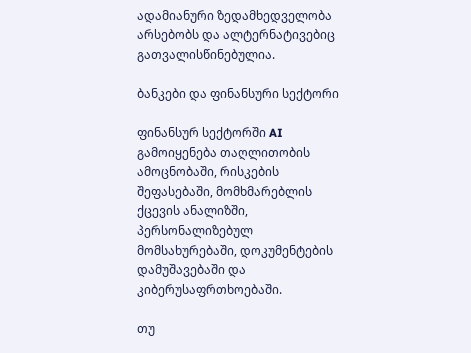ადამიანური ზედამხედველობა არსებობს და ალტერნატივებიც გათვალისწინებულია.

ბანკები და ფინანსური სექტორი

ფინანსურ სექტორში AI გამოიყენება თაღლითობის ამოცნობაში, რისკების შეფასებაში, მომხმარებლის ქცევის ანალიზში, პერსონალიზებულ მომსახურებაში, დოკუმენტების დამუშავებაში და კიბერუსაფრთხოებაში.

თუ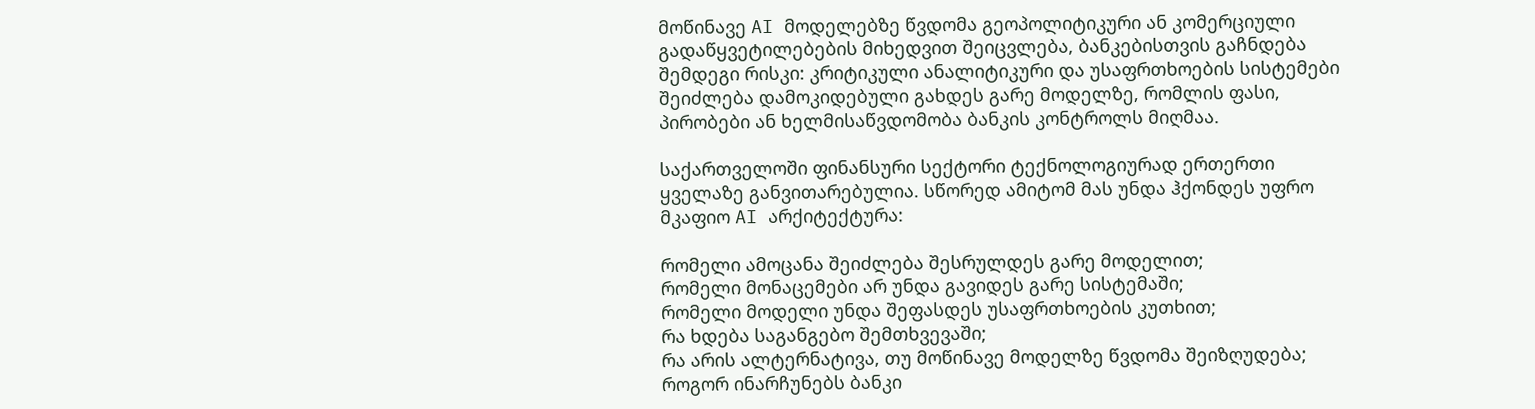მოწინავე AI მოდელებზე წვდომა გეოპოლიტიკური ან კომერციული გადაწყვეტილებების მიხედვით შეიცვლება, ბანკებისთვის გაჩნდება შემდეგი რისკი: კრიტიკული ანალიტიკური და უსაფრთხოების სისტემები შეიძლება დამოკიდებული გახდეს გარე მოდელზე, რომლის ფასი, პირობები ან ხელმისაწვდომობა ბანკის კონტროლს მიღმაა.

საქართველოში ფინანსური სექტორი ტექნოლოგიურად ერთერთი ყველაზე განვითარებულია. სწორედ ამიტომ მას უნდა ჰქონდეს უფრო მკაფიო AI არქიტექტურა:

რომელი ამოცანა შეიძლება შესრულდეს გარე მოდელით;
რომელი მონაცემები არ უნდა გავიდეს გარე სისტემაში;
რომელი მოდელი უნდა შეფასდეს უსაფრთხოების კუთხით;
რა ხდება საგანგებო შემთხვევაში;
რა არის ალტერნატივა, თუ მოწინავე მოდელზე წვდომა შეიზღუდება;
როგორ ინარჩუნებს ბანკი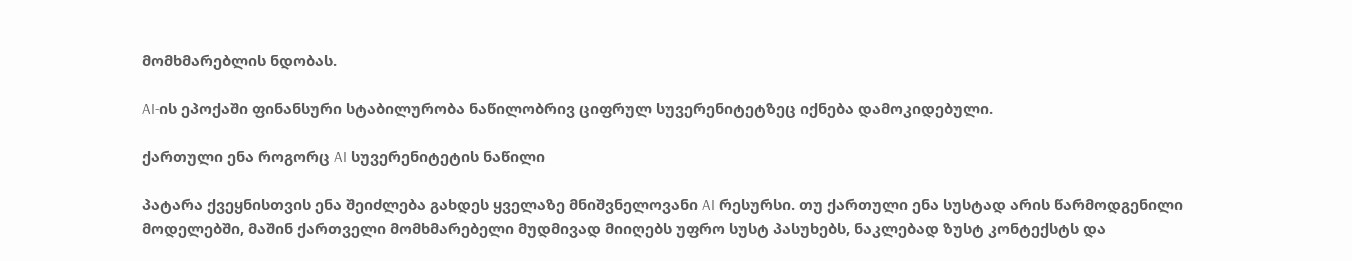მომხმარებლის ნდობას.

AI-ის ეპოქაში ფინანსური სტაბილურობა ნაწილობრივ ციფრულ სუვერენიტეტზეც იქნება დამოკიდებული.

ქართული ენა როგორც AI სუვერენიტეტის ნაწილი

პატარა ქვეყნისთვის ენა შეიძლება გახდეს ყველაზე მნიშვნელოვანი AI რესურსი. თუ ქართული ენა სუსტად არის წარმოდგენილი მოდელებში, მაშინ ქართველი მომხმარებელი მუდმივად მიიღებს უფრო სუსტ პასუხებს, ნაკლებად ზუსტ კონტექსტს და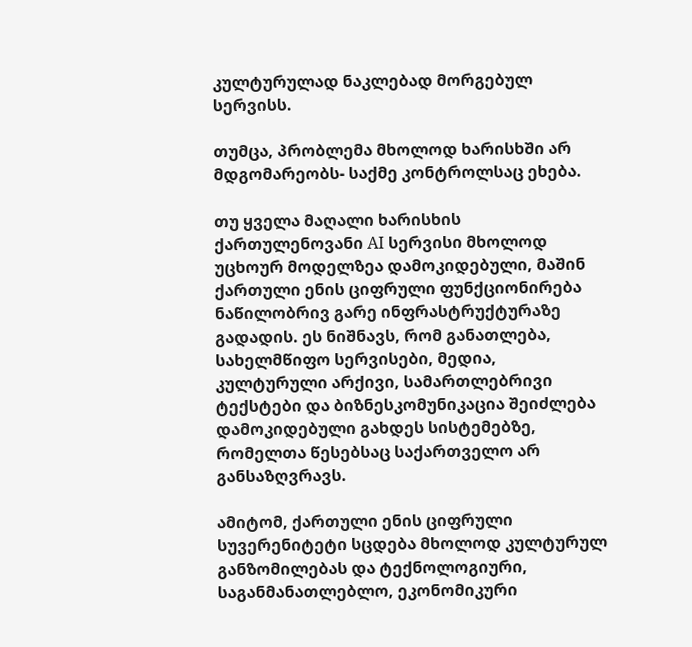კულტურულად ნაკლებად მორგებულ სერვისს.

თუმცა, პრობლემა მხოლოდ ხარისხში არ მდგომარეობს- საქმე კონტროლსაც ეხება.

თუ ყველა მაღალი ხარისხის ქართულენოვანი AI სერვისი მხოლოდ უცხოურ მოდელზეა დამოკიდებული, მაშინ ქართული ენის ციფრული ფუნქციონირება ნაწილობრივ გარე ინფრასტრუქტურაზე გადადის. ეს ნიშნავს, რომ განათლება, სახელმწიფო სერვისები, მედია, კულტურული არქივი, სამართლებრივი ტექსტები და ბიზნესკომუნიკაცია შეიძლება დამოკიდებული გახდეს სისტემებზე, რომელთა წესებსაც საქართველო არ განსაზღვრავს.

ამიტომ, ქართული ენის ციფრული სუვერენიტეტი სცდება მხოლოდ კულტურულ განზომილებას და ტექნოლოგიური, საგანმანათლებლო, ეკონომიკური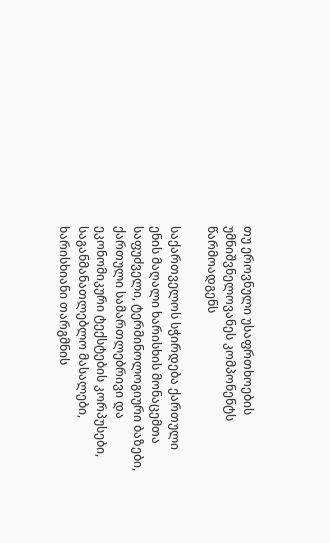თუ ეროვნული უსაფრთხოების უმნიშვნელოვანეს კომპონენტს წარმოადგენს

საქართველოს სჭირდება ქართული ენის მაღალი ხარისხის მონაცემთა საფუძველი, ტერმინოლოგიური ბაზები, ქართული სამართლებრივი და ეკონომიკური ტექსტების კორპუსები, საგანმანათლებლო მასალები, ხარისხიანი თარგმნის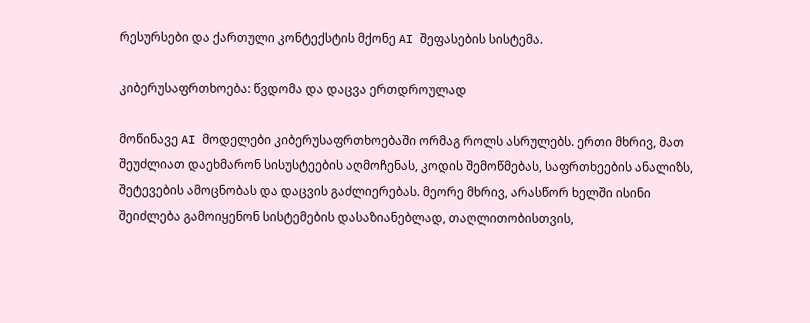რესურსები და ქართული კონტექსტის მქონე AI შეფასების სისტემა.

კიბერუსაფრთხოება: წვდომა და დაცვა ერთდროულად

მოწინავე AI მოდელები კიბერუსაფრთხოებაში ორმაგ როლს ასრულებს. ერთი მხრივ, მათ შეუძლიათ დაეხმარონ სისუსტეების აღმოჩენას, კოდის შემოწმებას, საფრთხეების ანალიზს, შეტევების ამოცნობას და დაცვის გაძლიერებას. მეორე მხრივ, არასწორ ხელში ისინი შეიძლება გამოიყენონ სისტემების დასაზიანებლად, თაღლითობისთვის,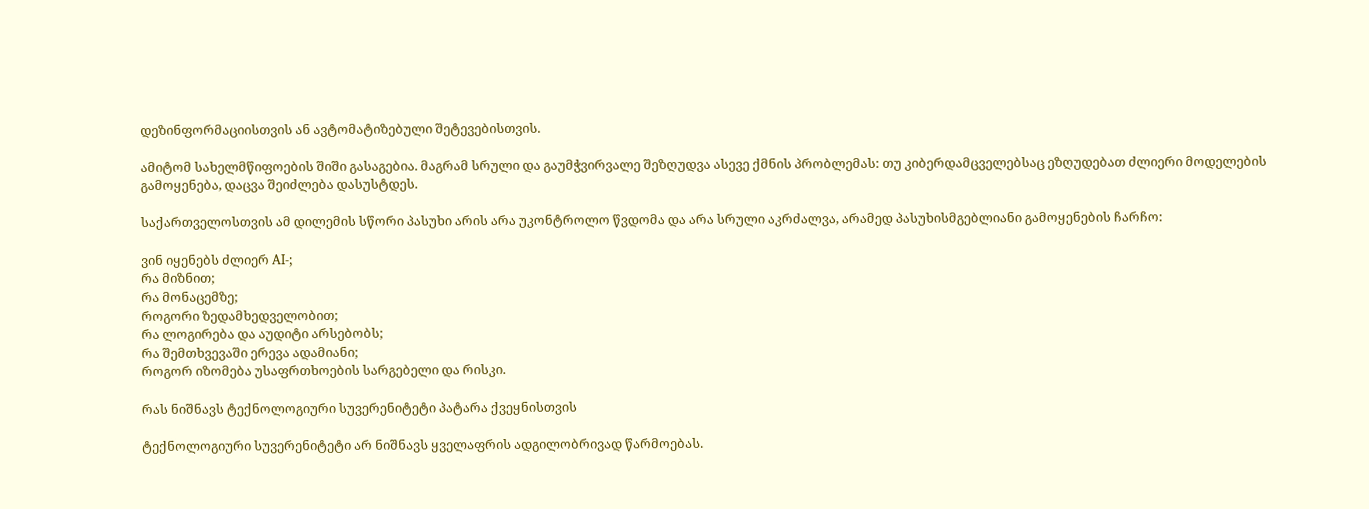დეზინფორმაციისთვის ან ავტომატიზებული შეტევებისთვის.

ამიტომ სახელმწიფოების შიში გასაგებია. მაგრამ სრული და გაუმჭვირვალე შეზღუდვა ასევე ქმნის პრობლემას: თუ კიბერდამცველებსაც ეზღუდებათ ძლიერი მოდელების გამოყენება, დაცვა შეიძლება დასუსტდეს.

საქართველოსთვის ამ დილემის სწორი პასუხი არის არა უკონტროლო წვდომა და არა სრული აკრძალვა, არამედ პასუხისმგებლიანი გამოყენების ჩარჩო:

ვინ იყენებს ძლიერ AI-;
რა მიზნით;
რა მონაცემზე;
როგორი ზედამხედველობით;
რა ლოგირება და აუდიტი არსებობს;
რა შემთხვევაში ერევა ადამიანი;
როგორ იზომება უსაფრთხოების სარგებელი და რისკი.

რას ნიშნავს ტექნოლოგიური სუვერენიტეტი პატარა ქვეყნისთვის

ტექნოლოგიური სუვერენიტეტი არ ნიშნავს ყველაფრის ადგილობრივად წარმოებას.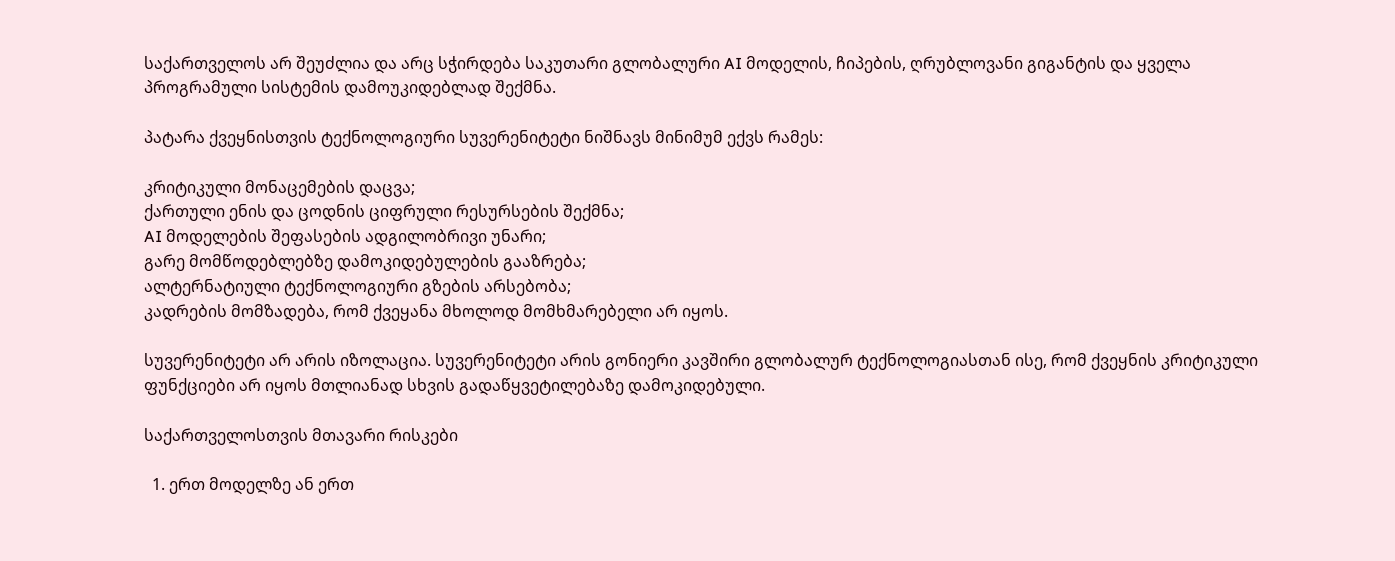საქართველოს არ შეუძლია და არც სჭირდება საკუთარი გლობალური AI მოდელის, ჩიპების, ღრუბლოვანი გიგანტის და ყველა პროგრამული სისტემის დამოუკიდებლად შექმნა.

პატარა ქვეყნისთვის ტექნოლოგიური სუვერენიტეტი ნიშნავს მინიმუმ ექვს რამეს:

კრიტიკული მონაცემების დაცვა;
ქართული ენის და ცოდნის ციფრული რესურსების შექმნა;
AI მოდელების შეფასების ადგილობრივი უნარი;
გარე მომწოდებლებზე დამოკიდებულების გააზრება;
ალტერნატიული ტექნოლოგიური გზების არსებობა;
კადრების მომზადება, რომ ქვეყანა მხოლოდ მომხმარებელი არ იყოს.

სუვერენიტეტი არ არის იზოლაცია. სუვერენიტეტი არის გონიერი კავშირი გლობალურ ტექნოლოგიასთან ისე, რომ ქვეყნის კრიტიკული ფუნქციები არ იყოს მთლიანად სხვის გადაწყვეტილებაზე დამოკიდებული.

საქართველოსთვის მთავარი რისკები

  1. ერთ მოდელზე ან ერთ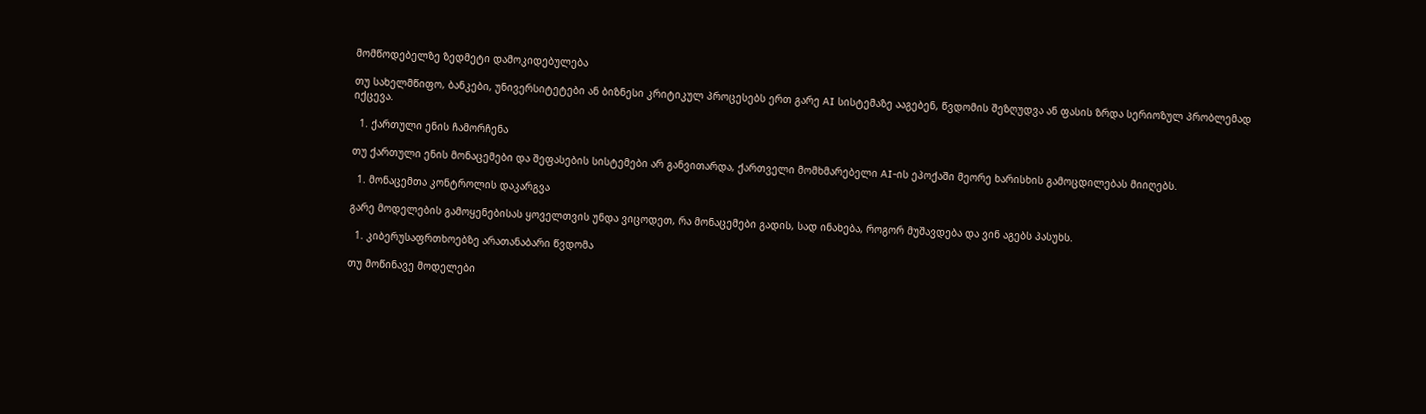მომწოდებელზე ზედმეტი დამოკიდებულება

თუ სახელმწიფო, ბანკები, უნივერსიტეტები ან ბიზნესი კრიტიკულ პროცესებს ერთ გარე AI სისტემაზე ააგებენ, წვდომის შეზღუდვა ან ფასის ზრდა სერიოზულ პრობლემად იქცევა.

  1. ქართული ენის ჩამორჩენა

თუ ქართული ენის მონაცემები და შეფასების სისტემები არ განვითარდა, ქართველი მომხმარებელი AI-ის ეპოქაში მეორე ხარისხის გამოცდილებას მიიღებს.

  1. მონაცემთა კონტროლის დაკარგვა

გარე მოდელების გამოყენებისას ყოველთვის უნდა ვიცოდეთ, რა მონაცემები გადის, სად ინახება, როგორ მუშავდება და ვინ აგებს პასუხს.

  1. კიბერუსაფრთხოებზე არათანაბარი წვდომა

თუ მოწინავე მოდელები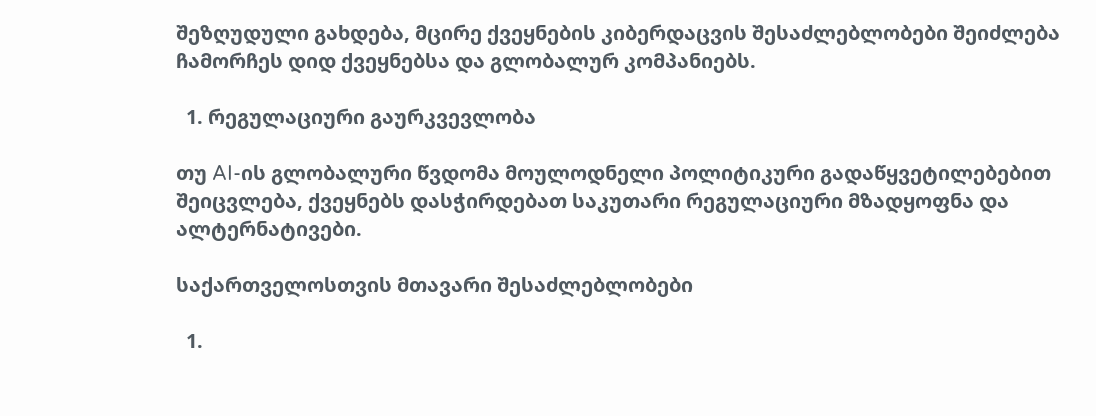შეზღუდული გახდება, მცირე ქვეყნების კიბერდაცვის შესაძლებლობები შეიძლება ჩამორჩეს დიდ ქვეყნებსა და გლობალურ კომპანიებს.

  1. რეგულაციური გაურკვევლობა

თუ AI-ის გლობალური წვდომა მოულოდნელი პოლიტიკური გადაწყვეტილებებით შეიცვლება, ქვეყნებს დასჭირდებათ საკუთარი რეგულაციური მზადყოფნა და ალტერნატივები.

საქართველოსთვის მთავარი შესაძლებლობები

  1.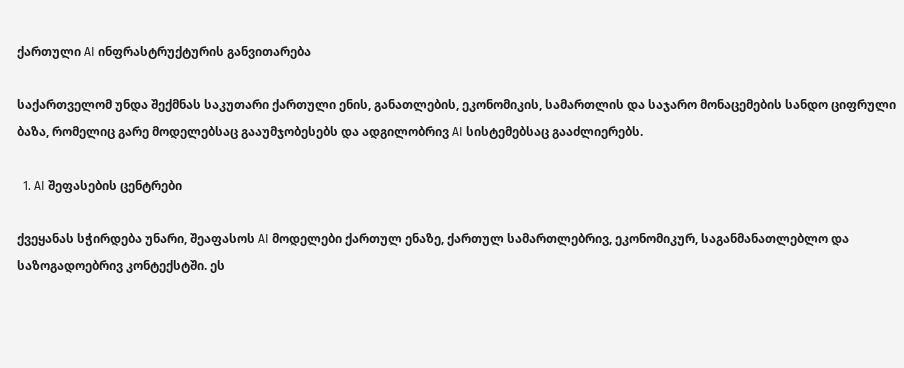ქართული AI ინფრასტრუქტურის განვითარება

საქართველომ უნდა შექმნას საკუთარი ქართული ენის, განათლების, ეკონომიკის, სამართლის და საჯარო მონაცემების სანდო ციფრული ბაზა, რომელიც გარე მოდელებსაც გააუმჯობესებს და ადგილობრივ AI სისტემებსაც გააძლიერებს.

  1. AI შეფასების ცენტრები

ქვეყანას სჭირდება უნარი, შეაფასოს AI მოდელები ქართულ ენაზე, ქართულ სამართლებრივ, ეკონომიკურ, საგანმანათლებლო და საზოგადოებრივ კონტექსტში. ეს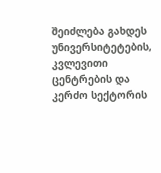შეიძლება გახდეს უნივერსიტეტების, კვლევითი ცენტრების და კერძო სექტორის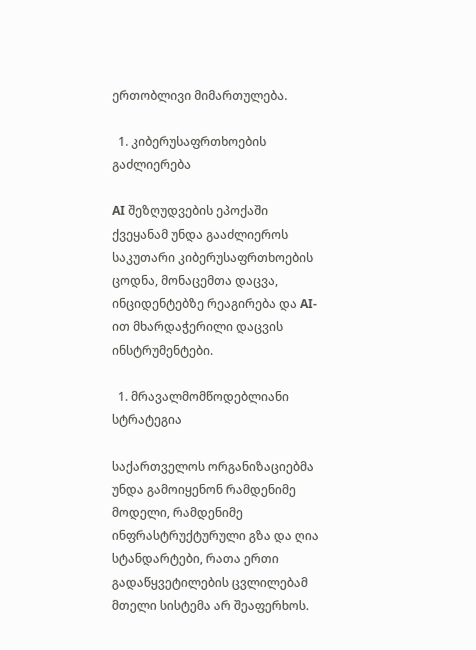ერთობლივი მიმართულება.

  1. კიბერუსაფრთხოების გაძლიერება

AI შეზღუდვების ეპოქაში ქვეყანამ უნდა გააძლიეროს საკუთარი კიბერუსაფრთხოების ცოდნა, მონაცემთა დაცვა, ინციდენტებზე რეაგირება და AI-ით მხარდაჭერილი დაცვის ინსტრუმენტები.

  1. მრავალმომწოდებლიანი სტრატეგია

საქართველოს ორგანიზაციებმა უნდა გამოიყენონ რამდენიმე მოდელი, რამდენიმე ინფრასტრუქტურული გზა და ღია სტანდარტები, რათა ერთი გადაწყვეტილების ცვლილებამ მთელი სისტემა არ შეაფერხოს.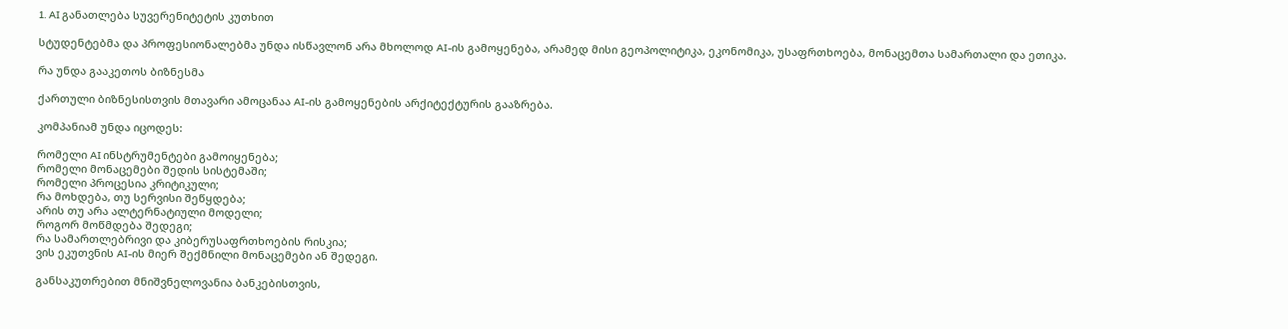1. AI განათლება სუვერენიტეტის კუთხით

სტუდენტებმა და პროფესიონალებმა უნდა ისწავლონ არა მხოლოდ AI-ის გამოყენება, არამედ მისი გეოპოლიტიკა, ეკონომიკა, უსაფრთხოება, მონაცემთა სამართალი და ეთიკა.

რა უნდა გააკეთოს ბიზნესმა

ქართული ბიზნესისთვის მთავარი ამოცანაა AI-ის გამოყენების არქიტექტურის გააზრება.

კომპანიამ უნდა იცოდეს:

რომელი AI ინსტრუმენტები გამოიყენება;
რომელი მონაცემები შედის სისტემაში;
რომელი პროცესია კრიტიკული;
რა მოხდება, თუ სერვისი შეწყდება;
არის თუ არა ალტერნატიული მოდელი;
როგორ მოწმდება შედეგი;
რა სამართლებრივი და კიბერუსაფრთხოების რისკია;
ვის ეკუთვნის AI-ის მიერ შექმნილი მონაცემები ან შედეგი.

განსაკუთრებით მნიშვნელოვანია ბანკებისთვის,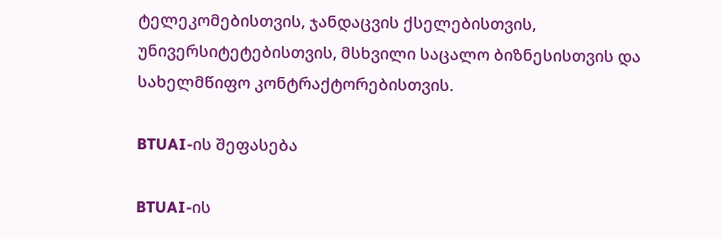ტელეკომებისთვის, ჯანდაცვის ქსელებისთვის, უნივერსიტეტებისთვის, მსხვილი საცალო ბიზნესისთვის და სახელმწიფო კონტრაქტორებისთვის.

BTUAI-ის შეფასება

BTUAI-ის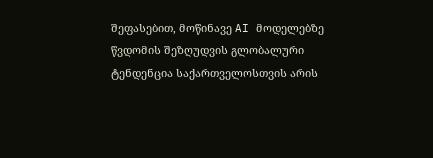შეფასებით, მოწინავე AI მოდელებზე წვდომის შეზღუდვის გლობალური ტენდენცია საქართველოსთვის არის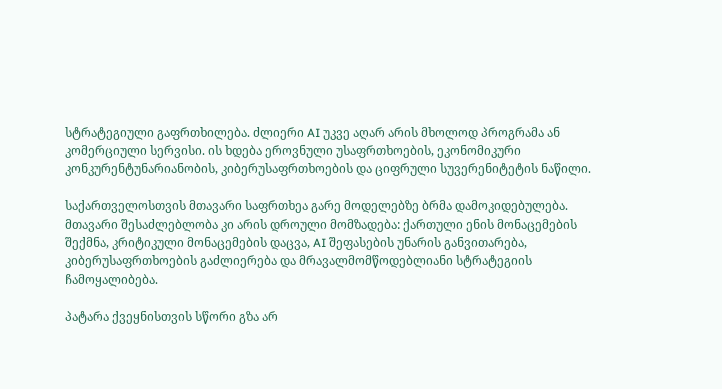სტრატეგიული გაფრთხილება. ძლიერი AI უკვე აღარ არის მხოლოდ პროგრამა ან კომერციული სერვისი. ის ხდება ეროვნული უსაფრთხოების, ეკონომიკური კონკურენტუნარიანობის, კიბერუსაფრთხოების და ციფრული სუვერენიტეტის ნაწილი.

საქართველოსთვის მთავარი საფრთხეა გარე მოდელებზე ბრმა დამოკიდებულება. მთავარი შესაძლებლობა კი არის დროული მომზადება: ქართული ენის მონაცემების შექმნა, კრიტიკული მონაცემების დაცვა, AI შეფასების უნარის განვითარება, კიბერუსაფრთხოების გაძლიერება და მრავალმომწოდებლიანი სტრატეგიის ჩამოყალიბება.

პატარა ქვეყნისთვის სწორი გზა არ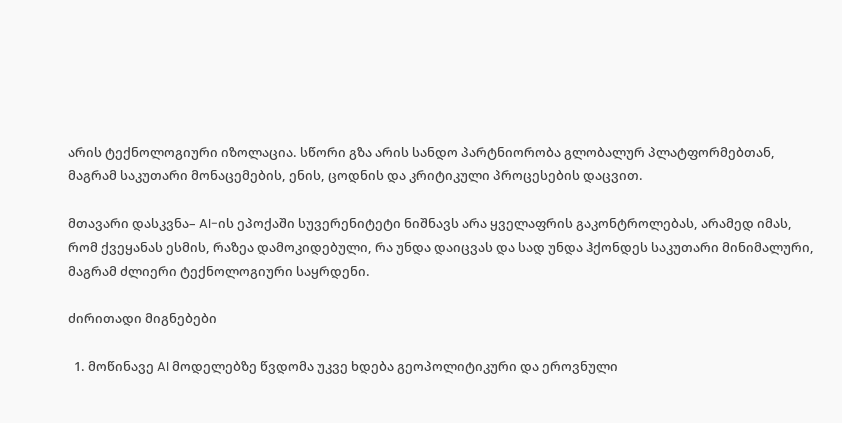არის ტექნოლოგიური იზოლაცია. სწორი გზა არის სანდო პარტნიორობა გლობალურ პლატფორმებთან, მაგრამ საკუთარი მონაცემების, ენის, ცოდნის და კრიტიკული პროცესების დაცვით.

მთავარი დასკვნა– AI-ის ეპოქაში სუვერენიტეტი ნიშნავს არა ყველაფრის გაკონტროლებას, არამედ იმას, რომ ქვეყანას ესმის, რაზეა დამოკიდებული, რა უნდა დაიცვას და სად უნდა ჰქონდეს საკუთარი მინიმალური, მაგრამ ძლიერი ტექნოლოგიური საყრდენი.

ძირითადი მიგნებები

  1. მოწინავე AI მოდელებზე წვდომა უკვე ხდება გეოპოლიტიკური და ეროვნული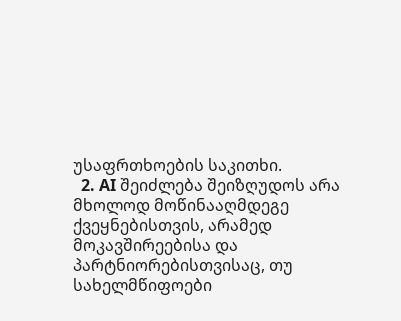უსაფრთხოების საკითხი.
  2. AI შეიძლება შეიზღუდოს არა მხოლოდ მოწინააღმდეგე ქვეყნებისთვის, არამედ მოკავშირეებისა და პარტნიორებისთვისაც, თუ სახელმწიფოები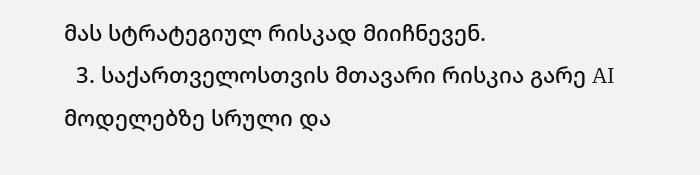მას სტრატეგიულ რისკად მიიჩნევენ.
  3. საქართველოსთვის მთავარი რისკია გარე AI მოდელებზე სრული და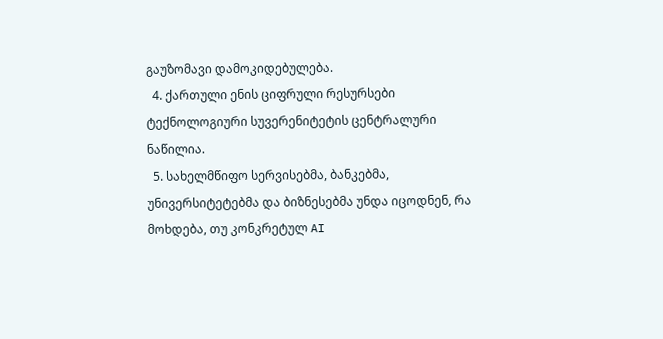გაუზომავი დამოკიდებულება.
  4. ქართული ენის ციფრული რესურსები ტექნოლოგიური სუვერენიტეტის ცენტრალური ნაწილია.
  5. სახელმწიფო სერვისებმა, ბანკებმა, უნივერსიტეტებმა და ბიზნესებმა უნდა იცოდნენ, რა მოხდება, თუ კონკრეტულ AI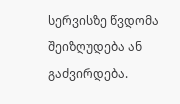სერვისზე წვდომა შეიზღუდება ან გაძვირდება.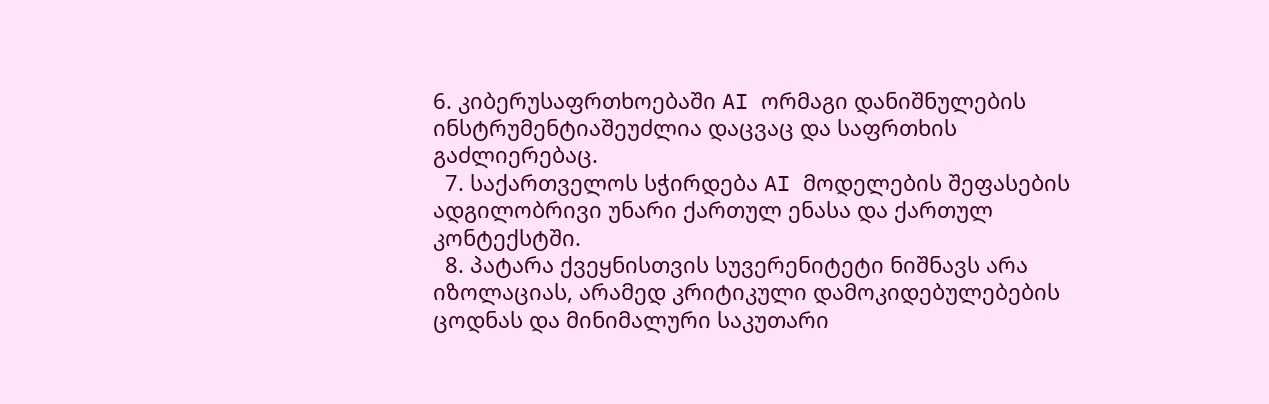6. კიბერუსაფრთხოებაში AI ორმაგი დანიშნულების ინსტრუმენტიაშეუძლია დაცვაც და საფრთხის გაძლიერებაც.
  7. საქართველოს სჭირდება AI მოდელების შეფასების ადგილობრივი უნარი ქართულ ენასა და ქართულ კონტექსტში.
  8. პატარა ქვეყნისთვის სუვერენიტეტი ნიშნავს არა იზოლაციას, არამედ კრიტიკული დამოკიდებულებების ცოდნას და მინიმალური საკუთარი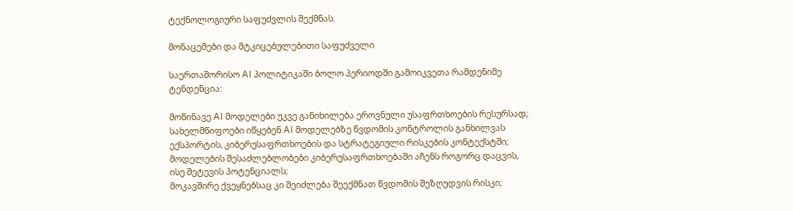ტექნოლოგიური საფუძვლის შექმნას.

მონაცემები და მტკიცებულებითი საფუძველი

საერთაშორისო AI პოლიტიკაში ბოლო პერიოდში გამოიკვეთა რამდენიმე ტენდენცია:

მოწინავე AI მოდელები უკვე განიხილება ეროვნული უსაფრთხოების რესურსად;
სახელმწიფოები იწყებენ AI მოდელებზე წვდომის კონტროლის განხილვას ექსპორტის, კიბერუსაფრთხოების და სტრატეგიული რისკების კონტექსტში;
მოდელების შესაძლებლობები კიბერუსაფრთხოებაში აჩენს როგორც დაცვის, ისე შეტევის პოტენციალს;
მოკავშირე ქვეყნებსაც კი შეიძლება შეექმნათ წვდომის შეზღუდვის რისკი;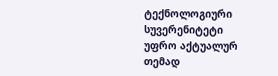ტექნოლოგიური სუვერენიტეტი უფრო აქტუალურ თემად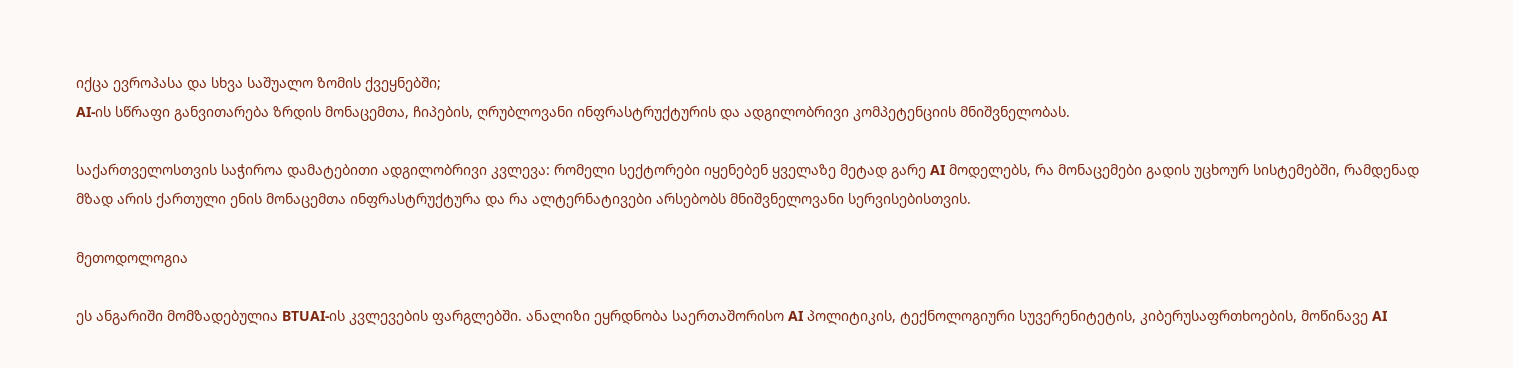იქცა ევროპასა და სხვა საშუალო ზომის ქვეყნებში;
AI-ის სწრაფი განვითარება ზრდის მონაცემთა, ჩიპების, ღრუბლოვანი ინფრასტრუქტურის და ადგილობრივი კომპეტენციის მნიშვნელობას.

საქართველოსთვის საჭიროა დამატებითი ადგილობრივი კვლევა: რომელი სექტორები იყენებენ ყველაზე მეტად გარე AI მოდელებს, რა მონაცემები გადის უცხოურ სისტემებში, რამდენად მზად არის ქართული ენის მონაცემთა ინფრასტრუქტურა და რა ალტერნატივები არსებობს მნიშვნელოვანი სერვისებისთვის.

მეთოდოლოგია

ეს ანგარიში მომზადებულია BTUAI-ის კვლევების ფარგლებში. ანალიზი ეყრდნობა საერთაშორისო AI პოლიტიკის, ტექნოლოგიური სუვერენიტეტის, კიბერუსაფრთხოების, მოწინავე AI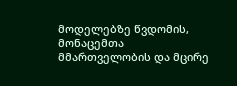მოდელებზე წვდომის, მონაცემთა მმართველობის და მცირე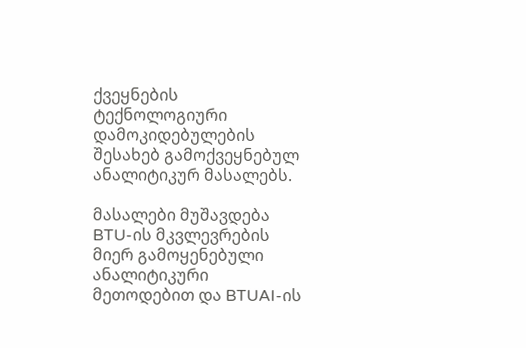ქვეყნების ტექნოლოგიური დამოკიდებულების შესახებ გამოქვეყნებულ ანალიტიკურ მასალებს.

მასალები მუშავდება BTU-ის მკვლევრების მიერ გამოყენებული ანალიტიკური მეთოდებით და BTUAI-ის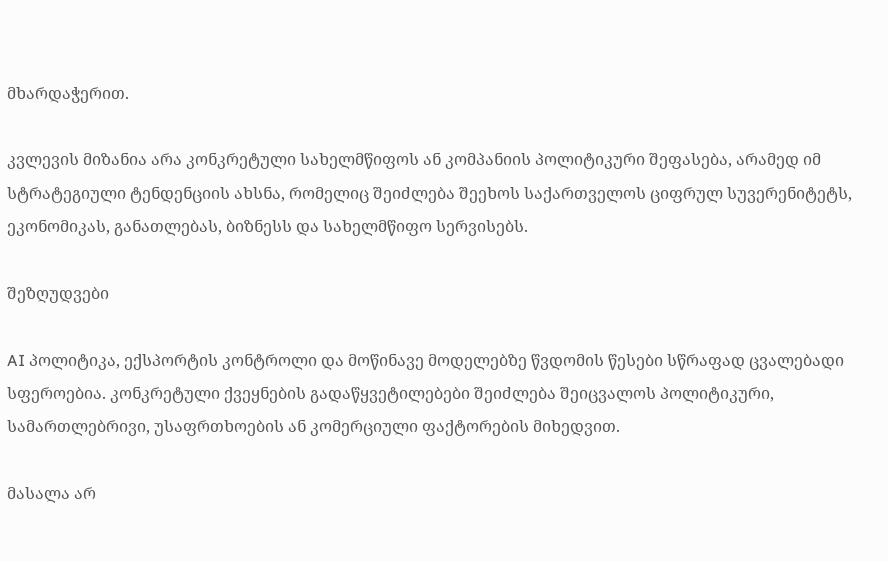მხარდაჭერით.

კვლევის მიზანია არა კონკრეტული სახელმწიფოს ან კომპანიის პოლიტიკური შეფასება, არამედ იმ სტრატეგიული ტენდენციის ახსნა, რომელიც შეიძლება შეეხოს საქართველოს ციფრულ სუვერენიტეტს, ეკონომიკას, განათლებას, ბიზნესს და სახელმწიფო სერვისებს.

შეზღუდვები

AI პოლიტიკა, ექსპორტის კონტროლი და მოწინავე მოდელებზე წვდომის წესები სწრაფად ცვალებადი სფეროებია. კონკრეტული ქვეყნების გადაწყვეტილებები შეიძლება შეიცვალოს პოლიტიკური, სამართლებრივი, უსაფრთხოების ან კომერციული ფაქტორების მიხედვით.

მასალა არ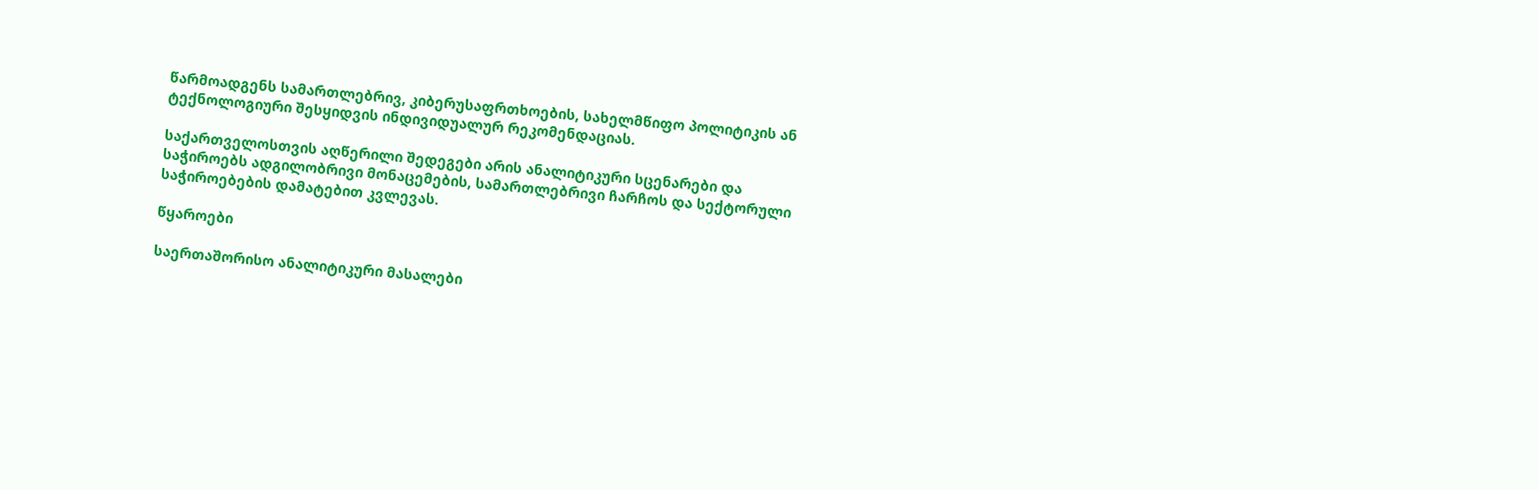წარმოადგენს სამართლებრივ, კიბერუსაფრთხოების, სახელმწიფო პოლიტიკის ან ტექნოლოგიური შესყიდვის ინდივიდუალურ რეკომენდაციას.

საქართველოსთვის აღწერილი შედეგები არის ანალიტიკური სცენარები და საჭიროებს ადგილობრივი მონაცემების, სამართლებრივი ჩარჩოს და სექტორული საჭიროებების დამატებით კვლევას.

წყაროები

საერთაშორისო ანალიტიკური მასალები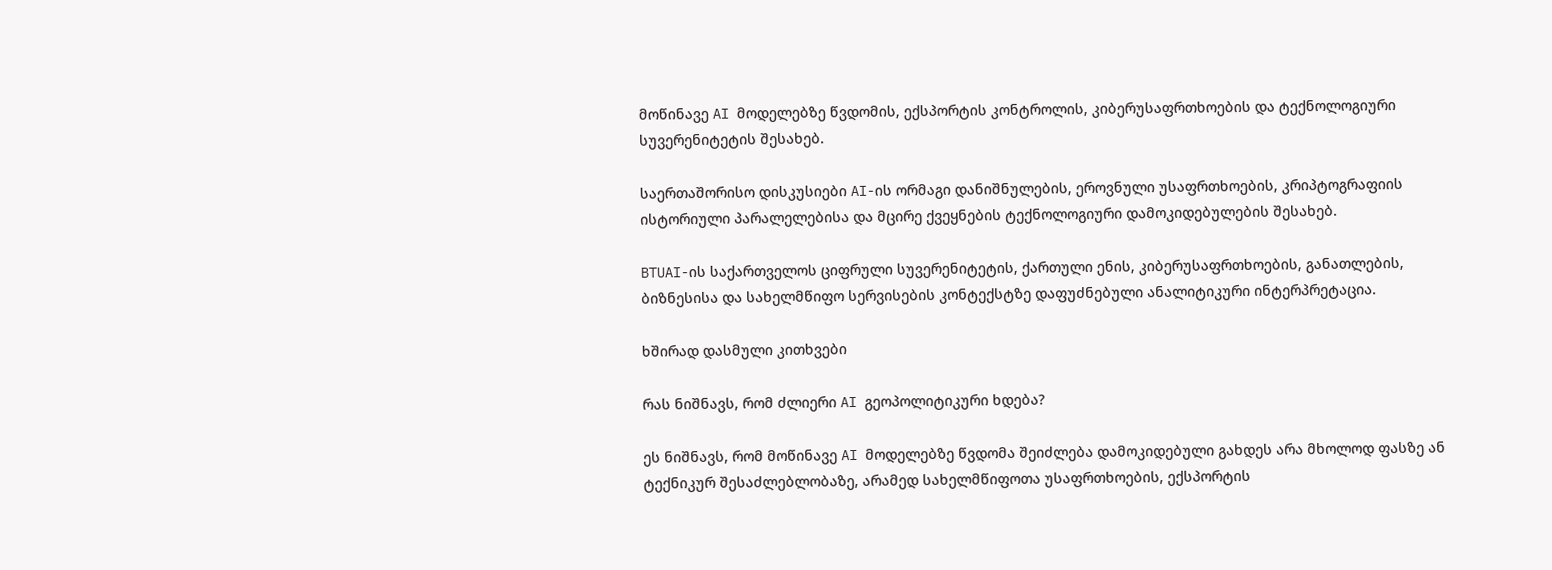მოწინავე AI მოდელებზე წვდომის, ექსპორტის კონტროლის, კიბერუსაფრთხოების და ტექნოლოგიური სუვერენიტეტის შესახებ.

საერთაშორისო დისკუსიები AI-ის ორმაგი დანიშნულების, ეროვნული უსაფრთხოების, კრიპტოგრაფიის ისტორიული პარალელებისა და მცირე ქვეყნების ტექნოლოგიური დამოკიდებულების შესახებ.

BTUAI-ის საქართველოს ციფრული სუვერენიტეტის, ქართული ენის, კიბერუსაფრთხოების, განათლების, ბიზნესისა და სახელმწიფო სერვისების კონტექსტზე დაფუძნებული ანალიტიკური ინტერპრეტაცია.

ხშირად დასმული კითხვები

რას ნიშნავს, რომ ძლიერი AI გეოპოლიტიკური ხდება?

ეს ნიშნავს, რომ მოწინავე AI მოდელებზე წვდომა შეიძლება დამოკიდებული გახდეს არა მხოლოდ ფასზე ან ტექნიკურ შესაძლებლობაზე, არამედ სახელმწიფოთა უსაფრთხოების, ექსპორტის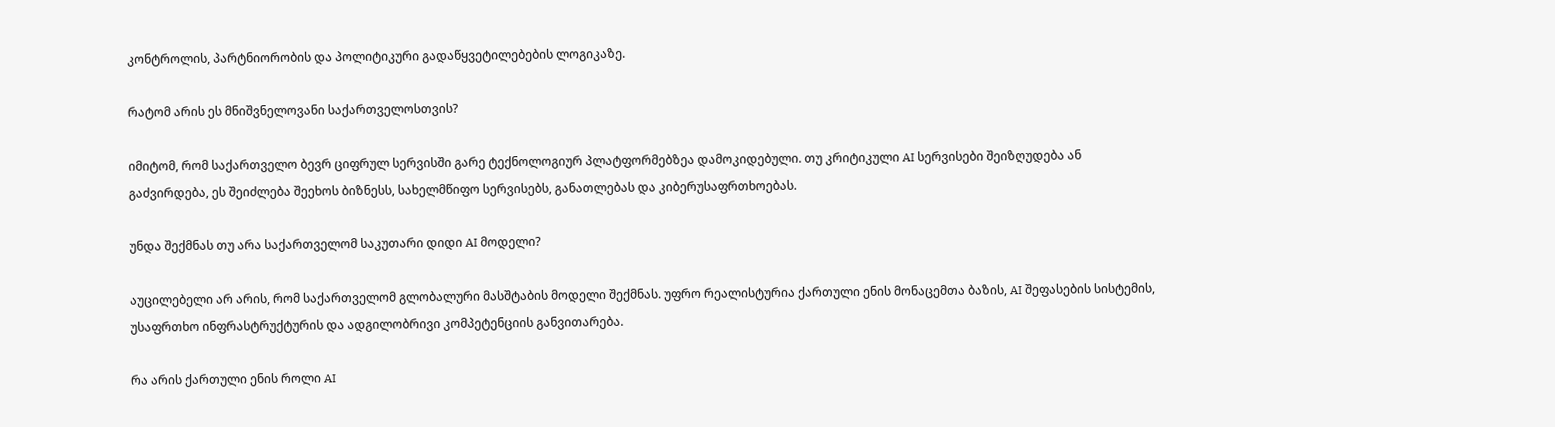კონტროლის, პარტნიორობის და პოლიტიკური გადაწყვეტილებების ლოგიკაზე.

რატომ არის ეს მნიშვნელოვანი საქართველოსთვის?

იმიტომ, რომ საქართველო ბევრ ციფრულ სერვისში გარე ტექნოლოგიურ პლატფორმებზეა დამოკიდებული. თუ კრიტიკული AI სერვისები შეიზღუდება ან გაძვირდება, ეს შეიძლება შეეხოს ბიზნესს, სახელმწიფო სერვისებს, განათლებას და კიბერუსაფრთხოებას.

უნდა შექმნას თუ არა საქართველომ საკუთარი დიდი AI მოდელი?

აუცილებელი არ არის, რომ საქართველომ გლობალური მასშტაბის მოდელი შექმნას. უფრო რეალისტურია ქართული ენის მონაცემთა ბაზის, AI შეფასების სისტემის, უსაფრთხო ინფრასტრუქტურის და ადგილობრივი კომპეტენციის განვითარება.

რა არის ქართული ენის როლი AI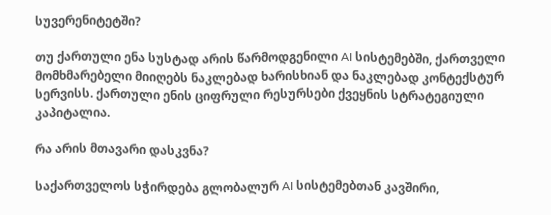სუვერენიტეტში?

თუ ქართული ენა სუსტად არის წარმოდგენილი AI სისტემებში, ქართველი მომხმარებელი მიიღებს ნაკლებად ხარისხიან და ნაკლებად კონტექსტურ სერვისს. ქართული ენის ციფრული რესურსები ქვეყნის სტრატეგიული კაპიტალია.

რა არის მთავარი დასკვნა?

საქართველოს სჭირდება გლობალურ AI სისტემებთან კავშირი,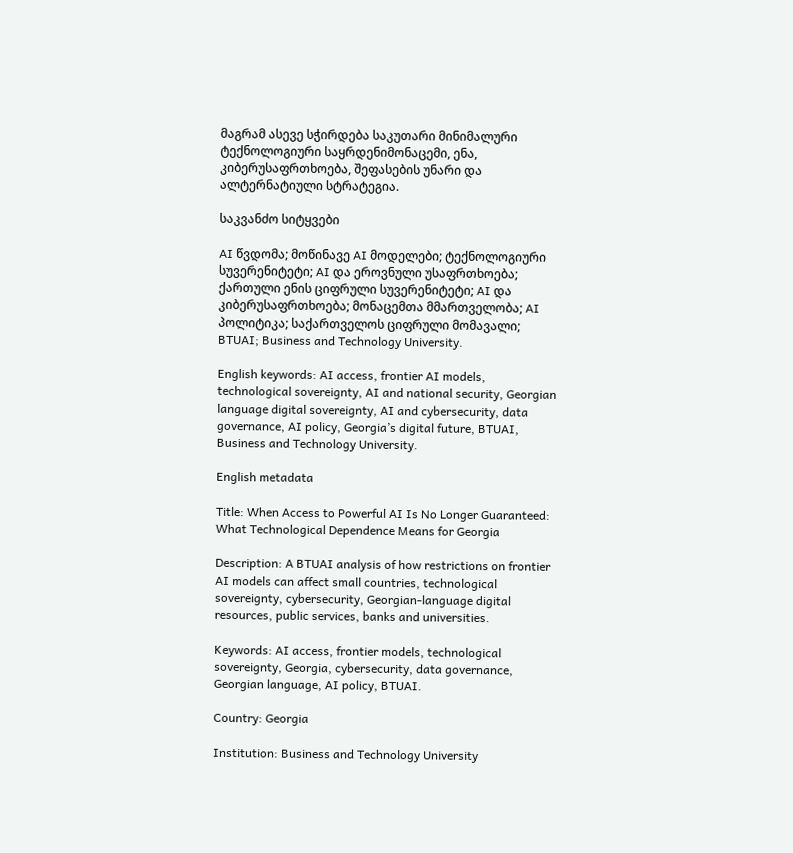მაგრამ ასევე სჭირდება საკუთარი მინიმალური ტექნოლოგიური საყრდენიმონაცემი, ენა, კიბერუსაფრთხოება, შეფასების უნარი და ალტერნატიული სტრატეგია.

საკვანძო სიტყვები

AI წვდომა; მოწინავე AI მოდელები; ტექნოლოგიური სუვერენიტეტი; AI და ეროვნული უსაფრთხოება; ქართული ენის ციფრული სუვერენიტეტი; AI და კიბერუსაფრთხოება; მონაცემთა მმართველობა; AI პოლიტიკა; საქართველოს ციფრული მომავალი; BTUAI; Business and Technology University.

English keywords: AI access, frontier AI models, technological sovereignty, AI and national security, Georgian language digital sovereignty, AI and cybersecurity, data governance, AI policy, Georgia’s digital future, BTUAI, Business and Technology University.

English metadata

Title: When Access to Powerful AI Is No Longer Guaranteed: What Technological Dependence Means for Georgia

Description: A BTUAI analysis of how restrictions on frontier AI models can affect small countries, technological sovereignty, cybersecurity, Georgian-language digital resources, public services, banks and universities.

Keywords: AI access, frontier models, technological sovereignty, Georgia, cybersecurity, data governance, Georgian language, AI policy, BTUAI.

Country: Georgia

Institution: Business and Technology University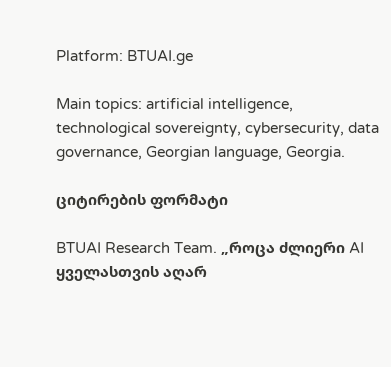Platform: BTUAI.ge

Main topics: artificial intelligence, technological sovereignty, cybersecurity, data governance, Georgian language, Georgia.

ციტირების ფორმატი

BTUAI Research Team. „როცა ძლიერი AI ყველასთვის აღარ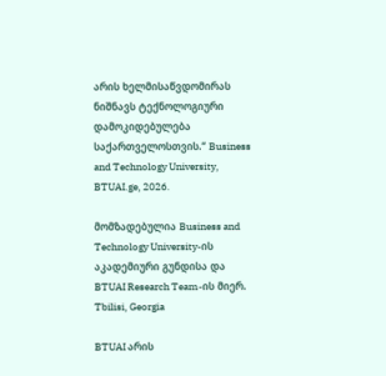არის ხელმისაწვდომირას ნიშნავს ტექნოლოგიური დამოკიდებულება საქართველოსთვის.“ Business and Technology University, BTUAI.ge, 2026.

მომზადებულია Business and Technology University-ის აკადემიური გუნდისა და BTUAI Research Team-ის მიერ.
Tbilisi, Georgia

BTUAI არის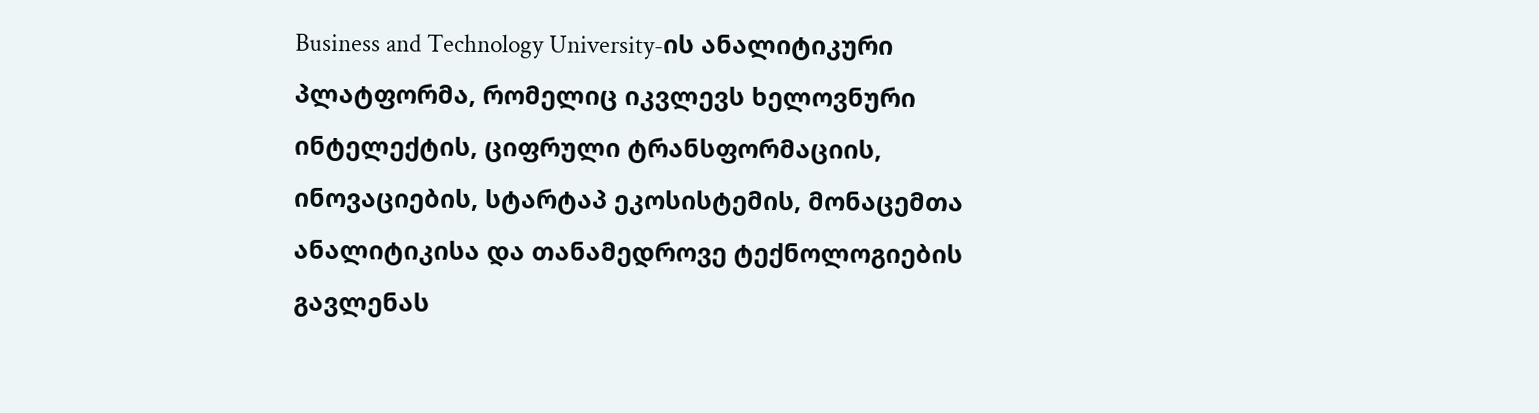Business and Technology University-ის ანალიტიკური პლატფორმა, რომელიც იკვლევს ხელოვნური ინტელექტის, ციფრული ტრანსფორმაციის, ინოვაციების, სტარტაპ ეკოსისტემის, მონაცემთა ანალიტიკისა და თანამედროვე ტექნოლოგიების გავლენას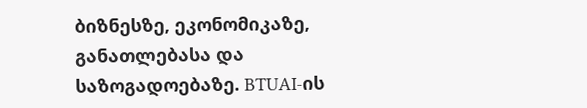ბიზნესზე, ეკონომიკაზე, განათლებასა და საზოგადოებაზე. BTUAI-ის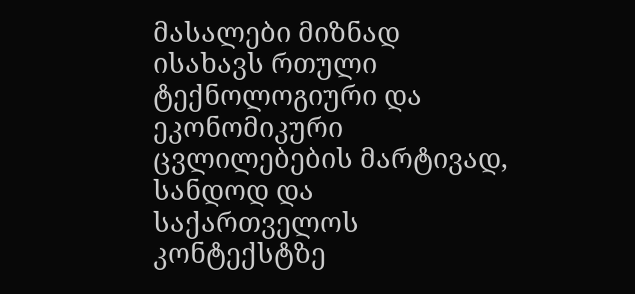მასალები მიზნად ისახავს რთული ტექნოლოგიური და ეკონომიკური ცვლილებების მარტივად, სანდოდ და საქართველოს კონტექსტზე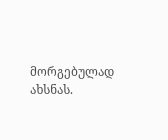მორგებულად ახსნას.